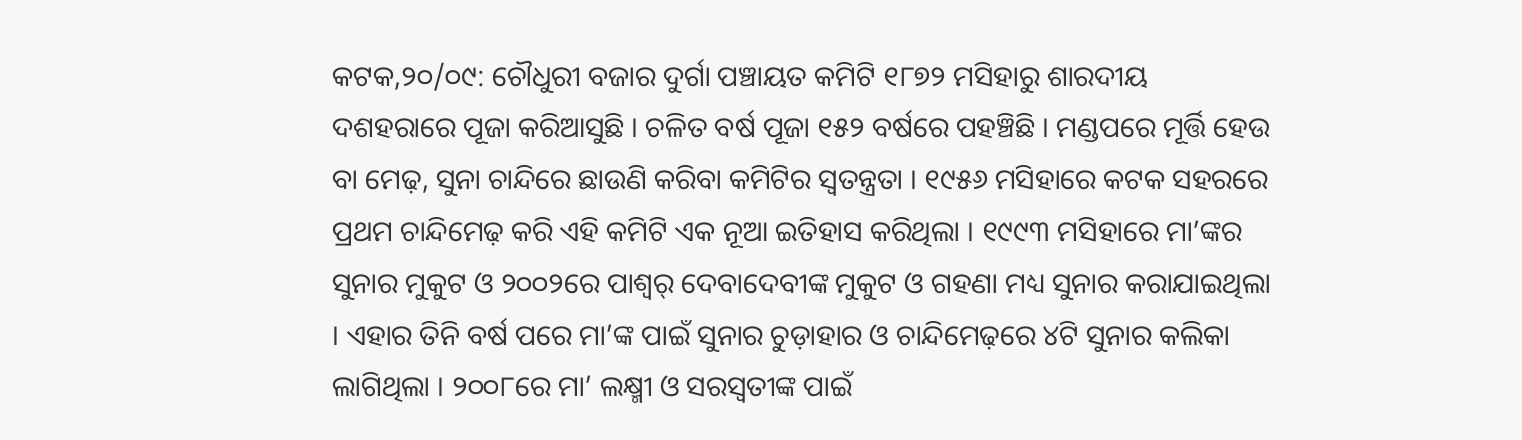କଟକ,୨୦/୦୯: ଚୌଧୁରୀ ବଜାର ଦୁର୍ଗା ପଞ୍ଚାୟତ କମିଟି ୧୮୭୨ ମସିହାରୁ ଶାରଦୀୟ ଦଶହରାରେ ପୂଜା କରିଆସୁଛି । ଚଳିତ ବର୍ଷ ପୂଜା ୧୫୨ ବର୍ଷରେ ପହଞ୍ଚିଛି । ମଣ୍ଡପରେ ମୂର୍ତ୍ତି ହେଉ ବା ମେଢ଼, ସୁନା ଚାନ୍ଦିରେ ଛାଉଣି କରିବା କମିଟିର ସ୍ୱତନ୍ତ୍ରତା । ୧୯୫୬ ମସିହାରେ କଟକ ସହରରେ ପ୍ରଥମ ଚାନ୍ଦିମେଢ଼ କରି ଏହି କମିଟି ଏକ ନୂଆ ଇତିହାସ କରିଥିଲା । ୧୯୯୩ ମସିହାରେ ମା’ଙ୍କର ସୁନାର ମୁକୁଟ ଓ ୨୦୦୨ରେ ପାଶ୍ୱର୍ ଦେବାଦେବୀଙ୍କ ମୁକୁଟ ଓ ଗହଣା ମଧ୍ୟ ସୁନାର କରାଯାଇଥିଲା । ଏହାର ତିନି ବର୍ଷ ପରେ ମା’ଙ୍କ ପାଇଁ ସୁନାର ଚୁଡ଼ାହାର ଓ ଚାନ୍ଦିମେଢ଼ରେ ୪ଟି ସୁନାର କଲିକା ଲାଗିଥିଲା । ୨୦୦୮ରେ ମା’ ଲକ୍ଷ୍ମୀ ଓ ସରସ୍ୱତୀଙ୍କ ପାଇଁ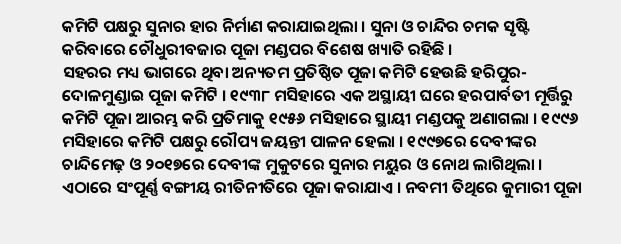କମିଟି ପକ୍ଷରୁ ସୁନାର ହାର ନିର୍ମାଣ କରାଯାଇଥିଲା । ସୁନା ଓ ଚାନ୍ଦିର ଚମକ ସୃଷ୍ଟି କରିବାରେ ଚୌଧୁରୀବଜାର ପୂଜା ମଣ୍ଡପର ବିଶେଷ ଖ୍ୟାତି ରହିଛି ।
ସହରର ମଧ୍ୟ ଭାଗରେ ଥିବା ଅନ୍ୟତମ ପ୍ରତିଷ୍ଠିତ ପୂଜା କମିଟି ହେଉଛି ହରିପୁର-ଦୋଳମୁଣ୍ଡାଇ ପୂଜା କମିଟି । ୧୯୩୮ ମସିହାରେ ଏକ ଅସ୍ଥାୟୀ ଘରେ ହରପାର୍ବତୀ ମୂର୍ତ୍ତିରୁ କମିଟି ପୂଜା ଆରମ୍ଭ କରି ପ୍ରତିମାକୁ ୧୯୫୬ ମସିହାରେ ସ୍ଥାୟୀ ମଣ୍ଡପକୁ ଅଣାଗଲା । ୧୯୯୬ ମସିହାରେ କମିଟି ପକ୍ଷରୁ ରୌପ୍ୟ ଜୟନ୍ତୀ ପାଳନ ହେଲା । ୧୯୯୭ରେ ଦେବୀଙ୍କର ଚାନ୍ଦିମେଢ଼ ଓ ୨୦୧୭ରେ ଦେବୀଙ୍କ ମୁକୁଟରେ ସୁନାର ମୟୁର ଓ ନୋଥ ଲାଗିଥିଲା । ଏଠାରେ ସଂପୂର୍ଣ୍ଣ ବଙ୍ଗୀୟ ରୀତିନୀତିରେ ପୂଜା କରାଯାଏ । ନବମୀ ତିଥିରେ କୁମାରୀ ପୂଜା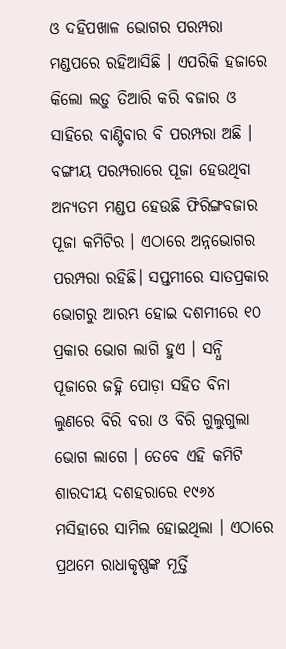ଓ ଦହିପଖାଳ ଭୋଗର ପରମ୍ପରା ମଣ୍ଡପରେ ରହିଆସିଛି । ଏପରିକି ହଜାରେ କିଲୋ ଲଡ଼ୁ ତିଆରି କରି ବଜାର ଓ ସାହିରେ ବାଣ୍ଟିବାର ବି ପରମ୍ପରା ଅଛି ।
ବଙ୍ଗୀୟ ପରମ୍ପରାରେ ପୂଜା ହେଉଥିବା ଅନ୍ୟତମ ମଣ୍ଡପ ହେଉଛି ଫିରିଙ୍ଗବଜାର ପୂଜା କମିଟିର । ଏଠାରେ ଅନ୍ନଭୋଗର ପରମ୍ପରା ରହିଛି। ସପ୍ତମୀରେ ସାତପ୍ରକାର ଭୋଗରୁ ଆରମ୍ଭ ହୋଇ ଦଶମୀରେ ୧୦ ପ୍ରକାର ଭୋଗ ଲାଗି ହୁଏ । ସନ୍ଧି ପୂଜାରେ ଜହ୍ନି ପୋଡ଼ା ସହିତ ବିନା ଲୁଣରେ ବିରି ବରା ଓ ବିରି ଗୁଲୁଗୁଲା ଭୋଗ ଲାଗେ । ତେବେ ଏହି କମିଟି ଶାରଦୀୟ ଦଶହରାରେ ୧୯୬୪ ମସିହାରେ ସାମିଲ ହୋଇଥିଲା । ଏଠାରେ ପ୍ରଥମେ ରାଧାକୃଷ୍ଣଙ୍କ ମୂର୍ତ୍ତି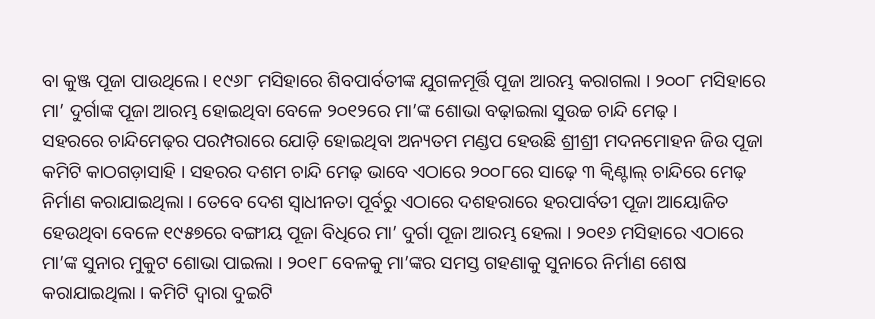ବା କୁଞ୍ଜ ପୂଜା ପାଉଥିଲେ । ୧୯୬୮ ମସିହାରେ ଶିବପାର୍ବତୀଙ୍କ ଯୁଗଳମୂର୍ତ୍ତି ପୂଜା ଆରମ୍ଭ କରାଗଲା । ୨୦୦୮ ମସିହାରେ ମା’ ଦୁର୍ଗାଙ୍କ ପୂଜା ଆରମ୍ଭ ହୋଇଥିବା ବେଳେ ୨୦୧୨ରେ ମା’ଙ୍କ ଶୋଭା ବଢ଼ାଇଲା ସୁଉଚ୍ଚ ଚାନ୍ଦି ମେଢ଼ ।
ସହରରେ ଚାନ୍ଦିମେଢ଼ର ପରମ୍ପରାରେ ଯୋଡ଼ି ହୋଇଥିବା ଅନ୍ୟତମ ମଣ୍ଡପ ହେଉଛି ଶ୍ରୀଶ୍ରୀ ମଦନମୋହନ ଜିଉ ପୂଜା କମିଟି କାଠଗଡ଼ାସାହି । ସହରର ଦଶମ ଚାନ୍ଦି ମେଢ଼ ଭାବେ ଏଠାରେ ୨୦୦୮ରେ ସାଢ଼େ ୩ କ୍ୱିଣ୍ଟାଲ୍ ଚାନ୍ଦିରେ ମେଢ଼ ନିର୍ମାଣ କରାଯାଇଥିଲା । ତେବେ ଦେଶ ସ୍ୱାଧୀନତା ପୂର୍ବରୁ ଏଠାରେ ଦଶହରାରେ ହରପାର୍ବତୀ ପୂଜା ଆୟୋଜିତ ହେଉଥିବା ବେଳେ ୧୯୫୭ରେ ବଙ୍ଗୀୟ ପୂଜା ବିଧିରେ ମା’ ଦୁର୍ଗା ପୂଜା ଆରମ୍ଭ ହେଲା । ୨୦୧୬ ମସିହାରେ ଏଠାରେ ମା’ଙ୍କ ସୁନାର ମୁକୁଟ ଶୋଭା ପାଇଲା । ୨୦୧୮ ବେଳକୁ ମା’ଙ୍କର ସମସ୍ତ ଗହଣାକୁ ସୁନାରେ ନିର୍ମାଣ ଶେଷ କରାଯାଇଥିଲା । କମିଟି ଦ୍ୱାରା ଦୁଇଟି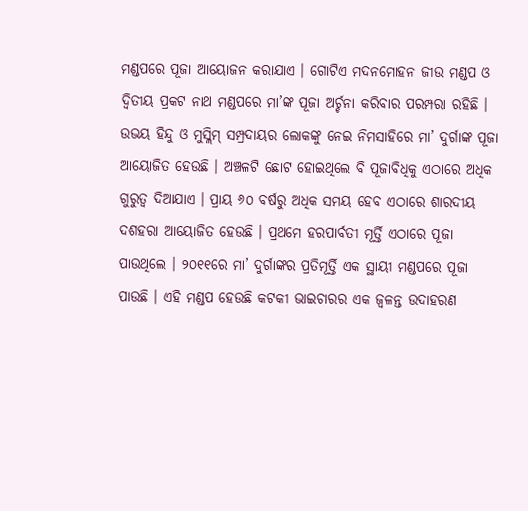ମଣ୍ଡପରେ ପୂଜା ଆୟୋଜନ କରାଯାଏ । ଗୋଟିଏ ମଦନମୋହନ ଜୀଉ ମଣ୍ଡପ ଓ ଦ୍ୱିତୀୟ ପ୍ରକଟ ନାଥ ମଣ୍ଡପରେ ମା’ଙ୍କ ପୂଜା ଅର୍ଚ୍ଚନା କରିବାର ପରମ୍ପରା ରହିଛି ।
ଉଭୟ ହିନ୍ଦୁ ଓ ମୁସ୍ଲିମ୍ ସମ୍ପ୍ରଦାୟର ଲୋକଙ୍କୁ ନେଇ ନିମସାହିରେ ମା’ ଦୁର୍ଗାଙ୍କ ପୂଜା ଆୟୋଜିତ ହେଉଛି । ଅଞ୍ଚଳଟି ଛୋଟ ହୋଇଥିଲେ ବି ପୂଜାବିଧିକୁ ଏଠାରେ ଅଧିକ ଗୁରୁତ୍ୱ ଦିଆଯାଏ । ପ୍ରାୟ ୬୦ ବର୍ଷରୁ ଅଧିକ ସମୟ ହେବ ଏଠାରେ ଶାରଦୀୟ ଦଶହରା ଆୟୋଜିତ ହେଉଛି । ପ୍ରଥମେ ହରପାର୍ବତୀ ମୂର୍ତ୍ତି ଏଠାରେ ପୂଜା ପାଉଥିଲେ । ୨୦୧୧ରେ ମା’ ଦୁର୍ଗାଙ୍କର ପ୍ରତିମୂର୍ତ୍ତି ଏକ ସ୍ଥାୟୀ ମଣ୍ଡପରେ ପୂଜା ପାଉଛି । ଏହି ମଣ୍ଡପ ହେଉଛି କଟକୀ ଭାଇଚାରର ଏକ ଜ୍ୱଳନ୍ତ ଉଦାହରଣ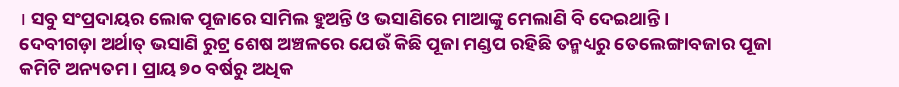। ସବୁ ସଂପ୍ରଦାୟର ଲୋକ ପୂଜାରେ ସାମିଲ ହୁଅନ୍ତି ଓ ଭସାଣିରେ ମାଆଙ୍କୁ ମେଲାଣି ବି ଦେଇଥାନ୍ତି ।
ଦେବୀଗଡ଼ା ଅର୍ଥାତ୍ ଭସାଣି ରୁଟ୍ର ଶେଷ ଅଞ୍ଚଳରେ ଯେଉଁ କିଛି ପୂଜା ମଣ୍ଡପ ରହିଛି ତନ୍ମଧ୍ୟରୁ ତେଲେଙ୍ଗାବଜାର ପୂଜା କମିଟି ଅନ୍ୟତମ। ପ୍ରାୟ ୭୦ ବର୍ଷରୁ ଅଧିକ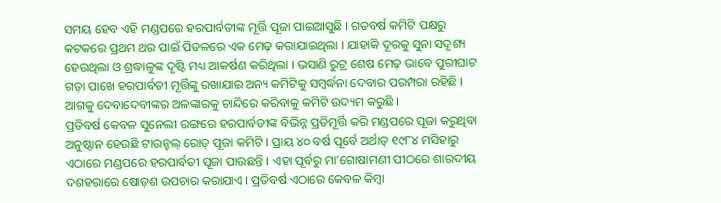ସମୟ ହେବ ଏହି ମଣ୍ଡପରେ ହରପାର୍ବତୀଙ୍କ ମୂର୍ତ୍ତି ପୂଜା ପାଇଆସୁଛି । ଗତବର୍ଷ କମିଟି ପକ୍ଷରୁ କଟକରେ ପ୍ରଥମ ଥର ପାଇଁ ପିତଳରେ ଏକ ମେଢ଼ କରାଯାଇଥିଲା । ଯାହାକି ଦୂରକୁ ସୁନା ସଦୃଶ୍ୟ ହେଉଥିଲା ଓ ଶ୍ରଦ୍ଧାଳୁଙ୍କ ଦୃଷ୍ଟି ମଧ୍ୟ ଆକର୍ଷଣ କରିଥିଲା । ଭସାଣି ରୁଟ୍ର ଶେଷ ମେଢ଼ ଭାବେ ପୁରୀଘାଟ ଗଡ଼ା ପାଖେ ହରପାର୍ବତୀ ମୂର୍ତ୍ତିଙ୍କୁ ରଖାଯାଇ ଅନ୍ୟ କମିଟିକୁ ସମ୍ବର୍ଦ୍ଧନା ଦେବାର ପରମ୍ପରା ରହିଛି । ଆଗକୁ ଦେବାଦେବୀଙ୍କର ଅଳଙ୍କାରକୁ ଚାନ୍ଦିରେ କରିବାକୁ କମିଟି ଉଦ୍ୟମ କରୁଛି ।
ପ୍ରତିବର୍ଷ କେବଳ ସୁନେଲୀ ରଙ୍ଗରେ ହରପାର୍ବତୀଙ୍କ ବିଭିନ୍ନ ପ୍ରତିମୂର୍ତ୍ତି କରି ମଣ୍ଡପରେ ପୂଜା କରୁଥିବା ଅନୁଷ୍ଠାନ ହେଉଛି ଟାଉନ୍ହଲ୍ ରୋଡ୍ ପୂଜା କମିଟି । ପ୍ରାୟ ୪୦ ବର୍ଷ ପୂର୍ବେ ଅର୍ଥାତ୍ ୧୯୮୪ ମସିହାରୁ ଏଠାରେ ମଣ୍ଡପରେ ହରପାର୍ବତୀ ପୂଜା ପାଉଛନ୍ତି । ଏହା ପୂର୍ବରୁ ମା’ଗୋଷାମଣୀ ପୀଠରେ ଶାରଦୀୟ ଦଶହରାରେ ଷୋଡ଼ଶ ଉପଚାର କରାଯାଏ । ପ୍ରତିବର୍ଷ ଏଠାରେ କେବଳ କିମ୍ବା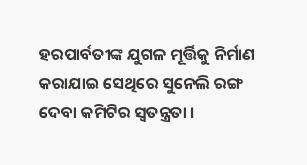ହରପାର୍ବତୀଙ୍କ ଯୁଗଳ ମୂର୍ତ୍ତିକୁ ନିର୍ମାଣ କରାଯାଇ ସେଥିରେ ସୁନେଲି ରଙ୍ଗ ଦେବା କମିଟିର ସ୍ୱତନ୍ତ୍ରତା ।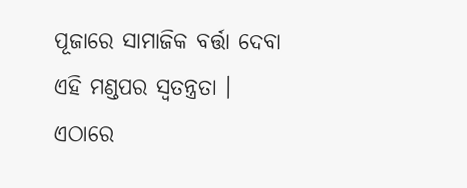ପୂଜାରେ ସାମାଜିକ ବର୍ତ୍ତା ଦେବା ଏହି ମଣ୍ଡପର ସ୍ୱତନ୍ତ୍ରତା । ଏଠାରେ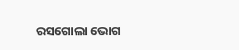ରସଗୋଲା ଭୋଗ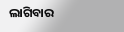ଲାଗିବାର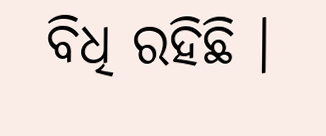ବିଧି ରହିଛି ।